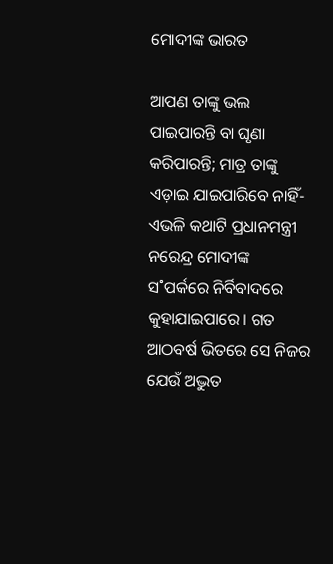ମୋଦୀଙ୍କ ଭାରତ

ଆପଣ ତାଙ୍କୁ ଭଲ ପାଇପାରନ୍ତି ବା ଘୃଣା କରିପାରନ୍ତି; ମାତ୍ର ତାଙ୍କୁ ଏଡ଼ାଇ ଯାଇପାରିବେ ନାହିଁ- ଏଭଳି କଥାଟି ପ୍ରଧାନମନ୍ତ୍ରୀ ନରେନ୍ଦ୍ର ମୋଦୀଙ୍କ ସ˚ପର୍କରେ ନିର୍ବିବାଦରେ କୁହାଯାଇପାରେ। ଗତ ଆଠବର୍ଷ ଭିତରେ ସେ ନିଜର ଯେଉଁ ଅଦ୍ଭୁତ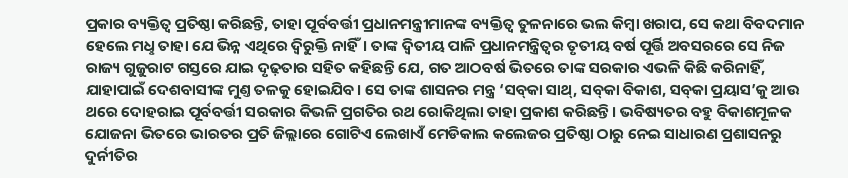ପ୍ରକାର ବ୍ୟକ୍ତିତ୍ବ ପ୍ରତିଷ୍ଠା କରିଛନ୍ତି, ତାହା ପୂର୍ବବର୍ତ୍ତୀ ପ୍ରଧାନମନ୍ତ୍ରୀମାନଙ୍କ ବ୍ୟକ୍ତିତ୍ବ ତୁଳନାରେ ଭଲ କିମ୍ବା ଖରାପ, ସେ କଥା ବିବଦମାନ ହେଲେ ମଧୢ ତାହା ଯେ ଭିନ୍ନ ଏଥିରେ ଦ୍ବିରୁକ୍ତି ନାହିଁ। ତାଙ୍କ ଦ୍ବିତୀୟ ପାଳି ପ୍ରଧାନମନ୍ତ୍ରିତ୍ବର ତୃତୀୟ ବର୍ଷ ପୂର୍ତ୍ତି ଅବସରରେ ସେ ନିଜ ରାଜ୍ୟ ଗୁଜୁରାଟ ଗସ୍ତରେ ଯାଇ ଦୃଢ଼ତାର ସହିତ କହିଛନ୍ତି ଯେ, ଗତ ଆଠବର୍ଷ ଭିତରେ ତାଙ୍କ ସରକାର ଏଭଳି କିଛି କରିନାହିଁ, ଯାହାପାଇଁ ଦେଶବାସୀଙ୍କ ମୁଣ୍ତ ତଳକୁ ହୋଇଯିବ। ସେ ତାଙ୍କ ଶାସନର ମନ୍ତ୍ର ‘ସବ୍‌କା ସାଥ୍‌, ସବ୍‌କା ବିକାଶ, ସବ୍‌କା ପ୍ରୟାସ’କୁ ଆଉ ଥରେ ଦୋହରାଇ ପୂର୍ବବର୍ତ୍ତୀ ସରକାର କିଭଳି ପ୍ରଗତିର ରଥ ରୋକିଥିଲା ତାହା ପ୍ରକାଶ କରିଛନ୍ତି। ଭବିଷ୍ୟତର ବହୁ ବିକାଶମୂଳକ ଯୋଜନା ଭିତରେ ଭାରତର ପ୍ରତି ଜିଲ୍ଲାରେ ଗୋଟିଏ ଲେଖାଏଁ ମେଡିକାଲ କଲେଜର ପ୍ରତିଷ୍ଠା ଠାରୁ ନେଇ ସାଧାରଣ ପ୍ରଶାସନରୁ ଦୁର୍ନୀତିର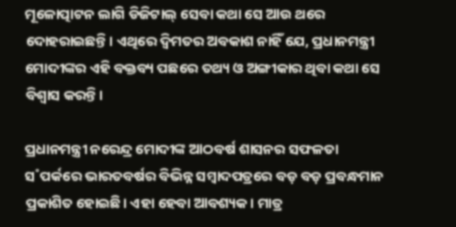ମୂଳୋତ୍ପାଟନ ଲାଗି ଡିଜିଟାଲ୍‌ ସେବା କଥା ସେ ଆଉ ଥରେ ଦୋହରାଇଛନ୍ତି। ଏଥିରେ ଦ୍ବିମତର ଅବକାଶ ନାହିଁ ଯେ, ପ୍ରଧାନମନ୍ତ୍ରୀ ମୋଦୀଙ୍କର ଏହି ବକ୍ତବ୍ୟ ପଛରେ ତଥ୍ୟ ଓ ଅଙ୍ଗୀକାର ଥିବା କଥା ସେ ବିଶ୍ବାସ କରନ୍ତି।

ପ୍ରଧାନମନ୍ତ୍ରୀ ନରେନ୍ଦ୍ର ମୋଦୀଙ୍କ ଆଠବର୍ଷ ଶାସନର ସଫଳତା ସ˚ପର୍କରେ ଭାରତବର୍ଷର ବିଭିନ୍ନ ସମ୍ବାଦପତ୍ରରେ ବଡ଼ ବଡ଼ ପ୍ରବନ୍ଧମାନ ପ୍ରକାଶିତ ହୋଇଛି। ଏହା ହେବା ଆବଶ୍ୟକ। ମାତ୍ର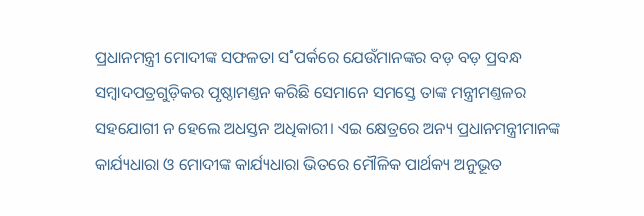ପ୍ରଧାନମନ୍ତ୍ରୀ ମୋଦୀଙ୍କ ସଫଳତା ସ˚ପର୍କରେ ଯେଉଁମାନଙ୍କର ବଡ଼ ବଡ଼ ପ୍ରବନ୍ଧ ସମ୍ବାଦପତ୍ରଗୁଡ଼ିକର ପୃଷ୍ଠାମଣ୍ତନ କରିଛି ସେମାନେ ସମସ୍ତେ ତାଙ୍କ ମନ୍ତ୍ରୀମଣ୍ତଳର ସହଯୋଗୀ ନ ହେଲେ ଅଧସ୍ତନ ଅଧିକାରୀ। ଏଇ କ୍ଷେତ୍ରରେ ଅନ୍ୟ ପ୍ରଧାନମନ୍ତ୍ରୀମାନଙ୍କ କାର୍ଯ୍ୟଧାରା ଓ ମୋଦୀଙ୍କ କାର୍ଯ୍ୟଧାରା ଭିତରେ ମୌଳିକ ପାର୍ଥକ୍ୟ ଅନୁଭୂତ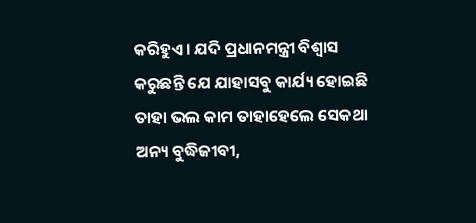କରିହୁଏ। ଯଦି ପ୍ରଧାନମନ୍ତ୍ରୀ ବିଶ୍ବାସ କରୁଛନ୍ତି ଯେ ଯାହାସବୁ କାର୍ଯ୍ୟ ହୋଇଛି ତାହା ଭଲ କାମ ତାହାହେଲେ ସେକଥା ଅନ୍ୟ ବୁଦ୍ଧିଜୀବୀ,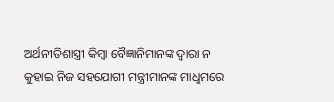ଅର୍ଥନୀତିଶାସ୍ତ୍ରୀ କିମ୍ବା ବୈଜ୍ଞାନିମାନଙ୍କ ଦ୍ବାରା ନ କୁହାଇ ନିଜ ସହଯୋଗୀ ମନ୍ତ୍ରୀମାନଙ୍କ ମାଧୢମରେ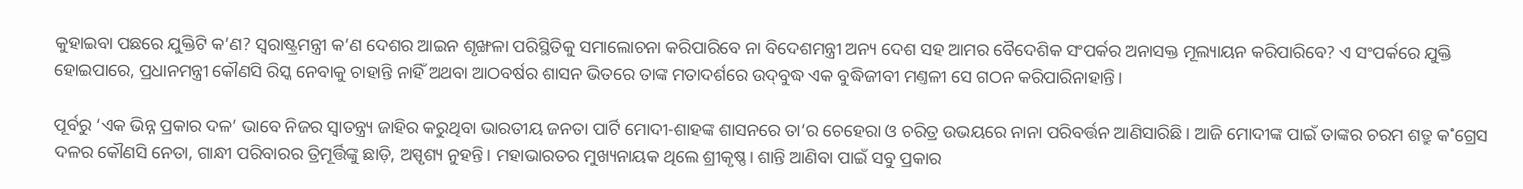କୁହାଇବା ପଛରେ ଯୁକ୍ତିଟି କ’ଣ? ସ୍ବରାଷ୍ଟ୍ରମନ୍ତ୍ରୀ କ’ଣ ଦେଶର ଆଇନ ଶୃଙ୍ଖଳା ପରିସ୍ଥିତିକୁ ସମାଲୋଚନା କରିପାରିବେ ନା ବିଦେଶମନ୍ତ୍ରୀ ଅନ୍ୟ ଦେଶ ସହ ଆମର ବୈଦେଶିକ ସଂପର୍କର ଅନାସକ୍ତ ମୂଲ୍ୟାୟନ କରିପାରିବେ? ଏ ସଂପର୍କରେ ଯୁକ୍ତି ହୋଇପାରେ, ପ୍ରଧାନମନ୍ତ୍ରୀ କୌଣସି ରିସ୍କ ନେବାକୁ ଚାହାନ୍ତି ନାହିଁ ଅଥବା ଆଠବର୍ଷର ଶାସନ ଭିତରେ ତାଙ୍କ ମତାଦର୍ଶରେ ଉଦ୍‌ବୁଦ୍ଧ ଏକ ବୁଦ୍ଧିଜୀବୀ ମଣ୍ତଳୀ ସେ ଗଠନ କରିପାରିନାହାନ୍ତି।

ପୂର୍ବରୁ ‘ଏକ ଭିନ୍ନ ପ୍ରକାର ଦଳ’ ଭାବେ ନିଜର ସ୍ବାତନ୍ତ୍ର୍ୟ ଜାହିର କରୁଥିବା ଭାରତୀୟ ଜନତା ପାର୍ଟି ମୋଦୀ-ଶାହଙ୍କ ଶାସନରେ ତା’ର ଚେହେରା ଓ ଚରିତ୍ର ଉଭୟରେ ନାନା ପରିବର୍ତ୍ତନ ଆଣିସାରିଛି। ଆଜି ମୋଦୀଙ୍କ ପାଇଁ ତାଙ୍କର ଚରମ ଶତ୍ରୁ କ˚ଗ୍ରେସ ଦଳର କୌଣସି ନେତା, ଗାନ୍ଧୀ ପରିବାରର ତ୍ରିମୂର୍ତ୍ତିଙ୍କୁ ଛାଡ଼ି, ଅସ୍ପୃଶ୍ୟ ନୁହନ୍ତି। ମହାଭାରତର ମୁଖ୍ୟନାୟକ ଥିଲେ ଶ୍ରୀକୃଷ୍ଣ। ଶାନ୍ତି ଆଣିବା ପାଇଁ ସବୁ ପ୍ରକାର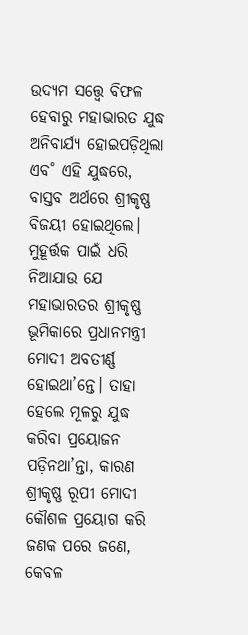ଉଦ୍ୟମ ସତ୍ତ୍ବେ ବିଫଳ ହେବାରୁ ମହା‌ଭାରତ ଯୁଦ୍ଧ ଅନିବାର୍ଯ୍ୟ ହୋଇପଡ଼ିଥିଲା ଏବ˚ ଏହି ଯୁଦ୍ଧରେ, ବାସ୍ତବ ଅର୍ଥରେ ଶ୍ରୀକୃଷ୍ଣ ବିଜୟୀ ହୋଇଥିଲେ। ମୁହୂର୍ତ୍ତକ ପାଇଁ ଧରି ନିଆଯାଉ ଯେ ମହାଭାରତର ଶ୍ରୀକୃଷ୍ଣ ଭୂମିକାରେ ପ୍ରଧାନମନ୍ତ୍ରୀ ମୋଦୀ ଅବତୀର୍ଣ୍ଣ ହୋଇଥା’ନ୍ତେ। ତାହା ହେଲେ ମୂଳରୁ ଯୁଦ୍ଧ କରିବା ପ୍ରୟୋଜନ ପଡ଼ିନଥା’ନ୍ତା, କାରଣ ଶ୍ରୀକୃଷ୍ଣ ରୂପୀ ମୋଦୀ କୌଶଳ ପ୍ରୟୋଗ କରି ଜଣକ ପରେ ଜଣେ, କେବଳ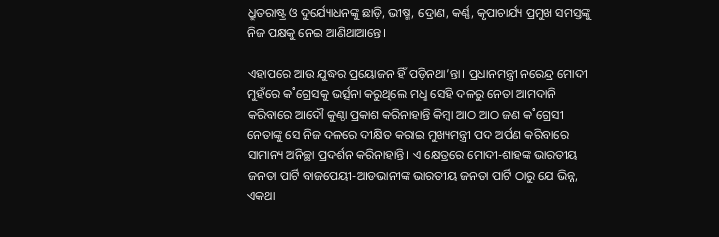ଧ୍ରୁତରାଷ୍ଟ୍ର ଓ ଦୁର୍ଯ୍ୟୋଧନଙ୍କୁ ଛାଡ଼ି, ଭୀଷ୍ମ, ଦ୍ରୋଣ, କର୍ଣ୍ଣ, କୃପାଚାର୍ଯ୍ୟ ପ୍ରମୁଖ ସମସ୍ତଙ୍କୁ ନିଜ ପକ୍ଷକୁ ନେଇ ଆଣିଥାଆନ୍ତେ।

ଏହାପରେ ଆଉ ଯୁଦ୍ଧର ପ୍ରୟୋଜନ ହିଁ ପଡ଼ିନଥା’ନ୍ତା। ପ୍ରଧାନମନ୍ତ୍ରୀ ନରେନ୍ଦ୍ର ମୋଦୀ ମୁହଁରେ କ˚ଗ୍ରେସକୁ ଭର୍ତ୍ସନା କରୁଥିଲେ ମଧୢ ସେହି ଦଳରୁ ନେତା ଆମଦାନି କରିବାରେ ଆଦୌ କୁଣ୍ଠା ପ୍ରକାଶ କରିନାହାନ୍ତି କିମ୍ବା ଆଠ ଆଠ ଜଣ କ˚ଗ୍ରେସୀ ନେତାଙ୍କୁ ସେ ନିଜ ଦଳରେ ଦୀକ୍ଷିତ କରାଇ ମୁଖ୍ୟମନ୍ତ୍ରୀ ପଦ ଅର୍ପଣ କରିବାରେ ସାମାନ୍ୟ ଅନିଚ୍ଛା ପ୍ରଦର୍ଶନ କରିନାହାନ୍ତି। ଏ କ୍ଷେତ୍ରରେ ମୋଦୀ-ଶାହଙ୍କ ଭାରତୀୟ ଜନତା ପାର୍ଟି ବାଜପେୟୀ-ଆଡଭାନୀଙ୍କ ଭାରତୀୟ ଜନତା ପାର୍ଟି ଠାରୁ ଯେ ଭିନ୍ନ, ଏକଥା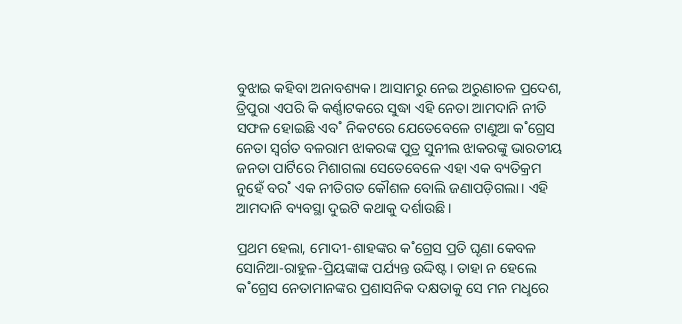ବୁଝାଇ କହିବା ଅନାବଶ୍ୟକ। ଆସାମରୁ ନେଇ ଅରୁଣାଚଳ ପ୍ରଦେଶ, ତ୍ରିପୁରା ଏପରି କି କର୍ଣ୍ଣାଟକରେ ସୁଦ୍ଧା ଏହି ନେତା ଆମଦାନି ନୀତି ସଫଳ ହୋଇଛି ଏବ˚ ନିକଟରେ ଯେତେବେଳେ ଟାଣୁଆ କ˚ଗ୍ରେସ ନେତା ସ୍ବର୍ଗତ ବଳରାମ ଝାକରଙ୍କ ପୁତ୍ର ସୁନୀଲ ଝାକରଙ୍କୁ ଭାରତୀୟ ଜନତା ପାର୍ଟିରେ ମିଶାଗଲା ସେତେବେଳେ ଏହା ଏକ ବ୍ୟତିକ୍ରମ ନୁହେଁ ବର˚ ଏକ ନୀତିଗତ କୌଶଳ ବୋଲି ଜଣାପଡ଼ିଗଲା। ଏହି ଆମଦାନି ବ୍ୟବସ୍ଥା ଦୁଇଟି କଥାକୁ ଦର୍ଶାଉଛି।

ପ୍ରଥମ ହେଲା, ମୋଦୀ-ଶାହଙ୍କର କ˚ଗ୍ରେସ ପ୍ରତି ଘୃଣା କେବଳ ସୋନିଆ-ରାହୁଳ-ପ୍ରିୟଙ୍କାଙ୍କ ପର୍ଯ୍ୟନ୍ତ ଉଦ୍ଦିଷ୍ଟ। ତାହା ନ ହେଲେ କ˚ଗ୍ରେସ ନେତାମାନଙ୍କର ପ୍ରଶାସନିକ ଦକ୍ଷତାକୁ ସେ ମନ ମଧୢରେ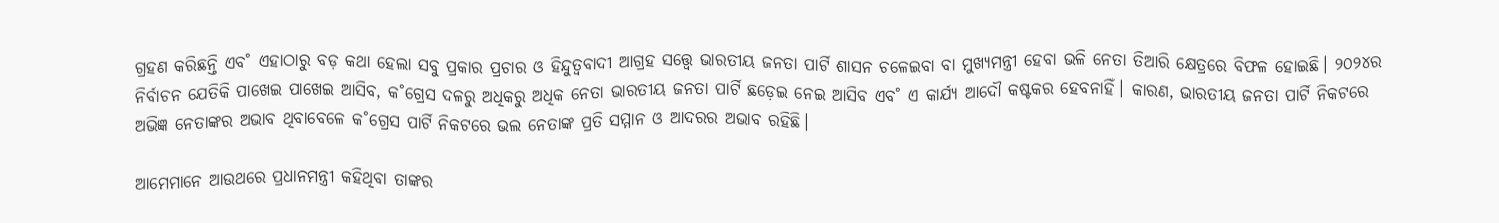ଗ୍ରହଣ କରିଛନ୍ତି ଏବ˚ ଏହାଠାରୁ ବଡ଼ କଥା ହେଲା ସବୁ ପ୍ରକାର ପ୍ରଚାର ଓ ହିନ୍ଦୁତ୍ବବାଦୀ ଆଗ୍ରହ ସତ୍ତ୍ବେ ଭାରତୀୟ ଜନତା ପାର୍ଟି ଶାସନ ଚଳେଇବା ବା ମୁଖ୍ୟମନ୍ତ୍ରୀ ହେବା ଭଳି ନେତା ତିଆରି କ୍ଷେତ୍ରରେ ବିଫଳ ହୋଇଛି। ୨୦୨୪ର ନିର୍ବାଚନ ଯେତିକି ପାଖେଇ ପାଖେଇ ଆସିବ, କ˚ଗ୍ରେସ ଦଳରୁ ଅଧିକରୁ ଅଧିକ ନେତା ଭାରତୀୟ ଜନତା ପାର୍ଟି ଛଡ଼େଇ ନେଇ ଆସିବ ଏବ˚ ଏ କାର୍ଯ୍ୟ ଆଦୌ କଷ୍ଟକର ହେବନାହିଁ। କାରଣ, ଭାରତୀୟ ଜନତା ପାର୍ଟି ନିକଟରେ ଅଭିଜ୍ଞ ନେତାଙ୍କର ଅଭାବ ଥିବାବେଳେ କ˚ଗ୍ରେସ ପାର୍ଟି ନିକଟରେ ଭଲ ନେତାଙ୍କ ପ୍ରତି ସମ୍ମାନ ଓ ଆଦରର ଅଭାବ ରହିଛି।

ଆମେମାନେ ଆଉଥରେ ପ୍ରଧାନମନ୍ତ୍ରୀ କହିଥିବା ତାଙ୍କର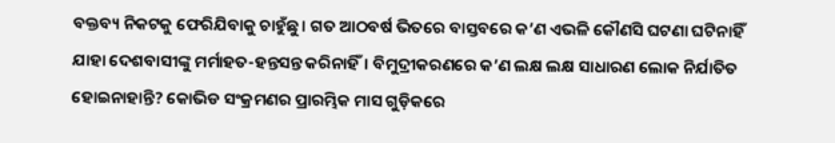ବକ୍ତବ୍ୟ ନିକଟକୁ ଫେରିଯିବାକୁ ଚାହୁଁଛୁ। ଗତ ଆଠବର୍ଷ ଭିତରେ ବାସ୍ତବରେ କ’ଣ ଏଭଳି କୌଣସି ଘଟଣା ଘଟିନାହିଁ ଯାହା ଦେଶବାସୀଙ୍କୁ ମର୍ମାହତ-ହନ୍ତସନ୍ତ କରିନାହିଁ। ବିମୁଦ୍ରୀକରଣରେ କ’ଣ ଲକ୍ଷ ଲକ୍ଷ ସାଧାରଣ ଲୋକ ନିର୍ଯାତିତ ହୋଇନାହାନ୍ତି? କୋଭିଡ ସଂକ୍ରମଣର ପ୍ରାରମ୍ଭିକ ମାସ ଗୁଡ଼ିକରେ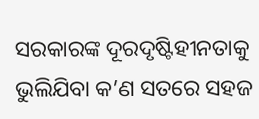ସରକାରଙ୍କ ଦୂରଦୃଷ୍ଟିହୀନତାକୁ ଭୁଲିଯିବା କ’ଣ ସତରେ ସହଜ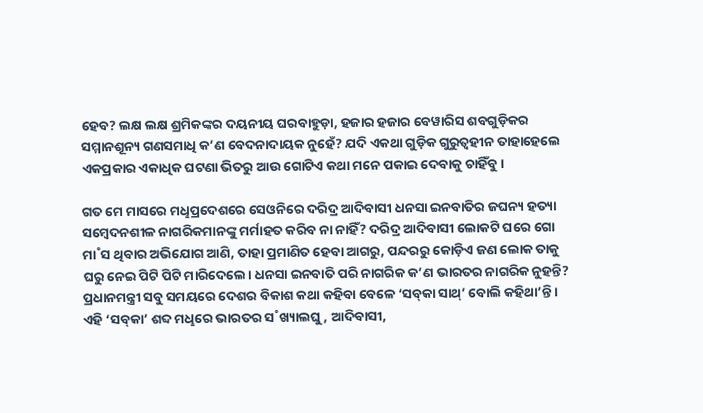ହେବ? ଲକ୍ଷ ଲକ୍ଷ ଶ୍ରମିକଙ୍କର ଦୟନୀୟ ଘରବାହୁଡ଼ା, ହଜାର ହଜାର ବେୱାରିସ ଶବଗୁଡ଼ିକର ସମ୍ମାନଶୂନ୍ୟ ଗଣସମାଧି କ’ଣ ବେଦନାଦାୟକ ନୁହେଁ? ଯଦି ଏକଥା ଗୁଡ଼ିକ ଗୁରୁତ୍ବହୀନ ତାହାହେଲେ ଏକପ୍ରକାର ଏକାଧିକ ଘଟଣା ଭିତରୁ ଆଉ ଗୋଟିଏ କଥା ମନେ ପକାଇ ଦେବାକୁ ଚାହିଁବୁ।

ଗତ ମେ ମାସରେ ମଧୢପ୍ରଦେଶରେ ସେଓନିରେ ଦରିଦ୍ର ଆଦିବାସୀ ଧନସା ଇନବାତିର ଜଘନ୍ୟ ହତ୍ୟା ସମ୍ବେଦନଶୀଳ ନାଗରିକମାନଙ୍କୁ ମର୍ମାହତ କରିବ ନା ନାହିଁ? ଦରିଦ୍ର ଆଦିବାସୀ ଲୋକଟି ଘରେ ଗୋ ମା˚ସ ଥିବାର ଅଭିଯୋଗ ଆଣି, ତାହା ପ୍ରମାଣିତ ହେବା ଆଗରୁ, ପନ୍ଦରରୁ କୋଡ଼ିଏ ଜଣ ଲୋକ ତାକୁ ଘରୁ ନେଇ ପିଟି ପିଟି ମାରିଦେଲେ। ଧନସା ଇନବାତି ପରି ନାଗରିକ କ’ଣ ଭାରତର ନାଗରିକ ନୁହନ୍ତି? ପ୍ରଧାନମନ୍ତ୍ରୀ ସବୁ ସମୟରେ ଦେଶର ବିକାଶ କଥା କହିବା ବେଳେ ‘ସବ୍‌କା ସାଥ୍‌’ ବୋଲି କହିଥା’ନ୍ତି। ଏହି ‘ସବ୍‌କା’ ଶବ୍ଦ ମଧୢରେ ଭାରତର ସ˚ଖ୍ୟାଲଘୁ, ଆଦିବାସୀ,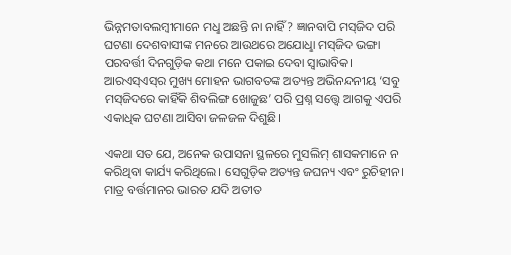ଭିନ୍ନମତାବଲମ୍ବୀମାନେ ମଧୢ ଅଛନ୍ତି ନା ନାହିଁ? ଜ୍ଞାନବାପି ମସ୍‌ଜିଦ ପରି ଘଟଣା ଦେଶବାସୀଙ୍କ ମନରେ ଆଉଥରେ ଅଯୋଧୢା ମସ୍‌ଜିଦ ଭଙ୍ଗା ପରବର୍ତ୍ତୀ ଦିନଗୁଡ଼ିକ କଥା ମନେ ପକାଇ ଦେବା ସ୍ବାଭାବିକ। ଆରଏସ୍‌ଏସ୍‌ର ମୁଖ୍ୟ ମୋହନ ଭାଗବତଙ୍କ ଅତ୍ୟନ୍ତ ଅଭିନନ୍ଦନୀୟ ‘ସବୁ ମସ୍‌ଜିଦରେ କାହିଁକି ଶିବଲିଙ୍ଗ ଖୋଜୁଛ’ ପରି ପ୍ରଶ୍ନ ସତ୍ତ୍ବେ ଆଗକୁ ଏପରି ଏକାଧିକ ଘଟଣା ଆସିବା ଜଳଜଳ ଦିଶୁଛି।

ଏକଥା ସତ ଯେ, ଅନେକ ଉପାସନା ସ୍ଥଳରେ ମୁସଲିମ୍‌ ଶାସକମାନେ ନ କରିଥିବା କାର୍ଯ୍ୟ କରିଥିଲେ। ସେଗୁଡ଼ିକ ଅତ୍ୟନ୍ତ ଜଘନ୍ୟ ଏବଂ ରୁଚିହୀନ। ମାତ୍ର ବର୍ତ୍ତମାନର ଭାରତ ଯଦି ଅତୀତ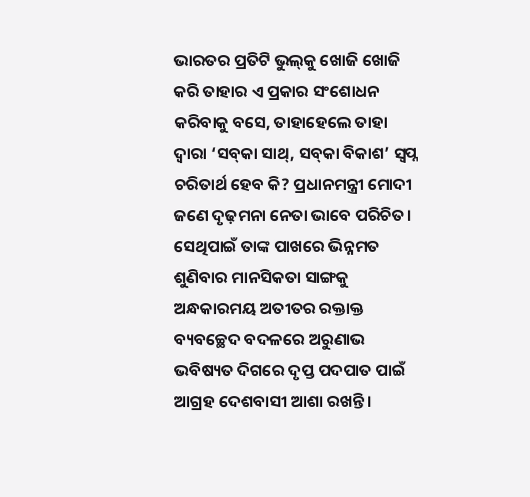ଭାରତର ପ୍ରତିଟି ଭୁଲ୍‌କୁ ଖୋଜି ଖୋଜି କରି ତାହାର ଏ ପ୍ରକାର ସଂଶୋଧନ କରିବାକୁ ବସେ, ତାହାହେଲେ ତାହା ଦ୍ବାରା ‘ସବ୍‌କା ସାଥ୍‌, ସବ୍‌କା ବିକାଶ’ ସ୍ବପ୍ନ ଚରିତାର୍ଥ ହେବ କି? ପ୍ରଧାନମନ୍ତ୍ରୀ ମୋଦୀ ଜଣେ ଦୃଢ଼ମନା ନେତା ଭାବେ ପରିଚିତ। ସେଥିପାଇଁ ତାଙ୍କ ପାଖରେ ଭିନ୍ନମତ ଶୁଣିବାର ମାନସିକତା ସାଙ୍ଗକୁ ଅନ୍ଧକାରମୟ ଅତୀତର ରକ୍ତାକ୍ତ ବ୍ୟବଚ୍ଛେଦ ବଦଳରେ ଅରୁଣାଭ ଭବିଷ୍ୟତ ଦିଗରେ ଦୃପ୍ତ ପଦପାତ ପାଇଁ ଆଗ୍ରହ ଦେଶବାସୀ ଆଶା ରଖନ୍ତି।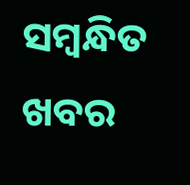ସମ୍ବନ୍ଧିତ ଖବର